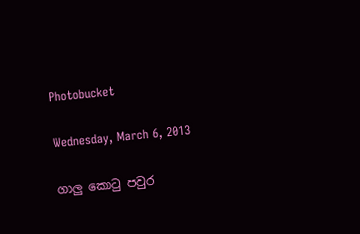Photobucket

Wednesday, March 6, 2013

ගාලු කොටු පවුර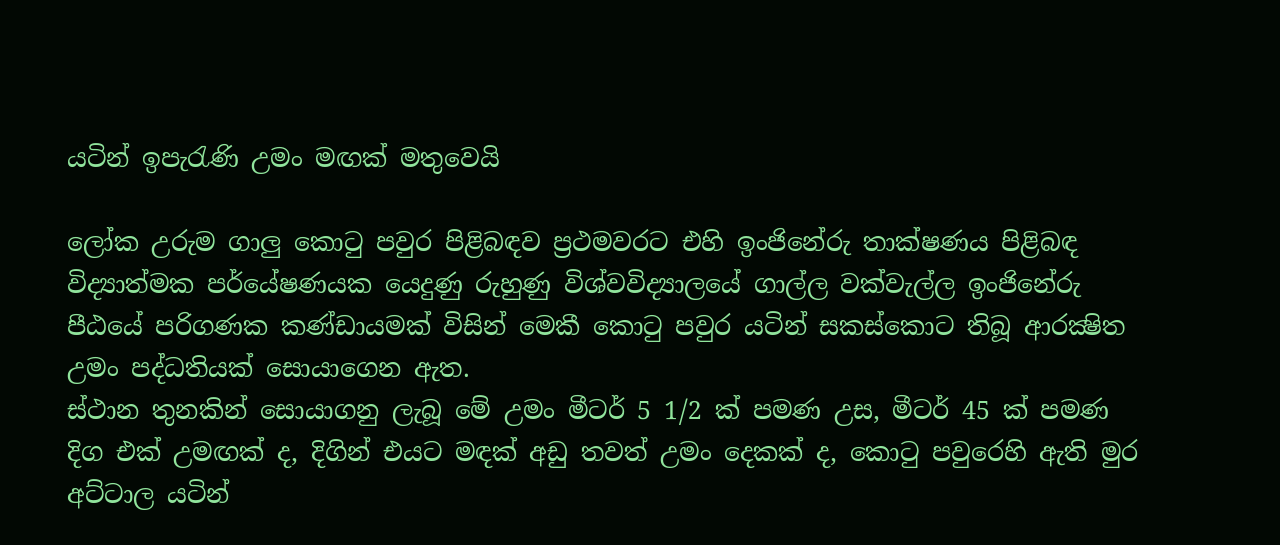යටින් ඉපැරැණි උමං මඟක් මතුවෙයි

ලෝක උරුම ගාලු කොටු පවුර පිළිබඳව ප්‍රථමවරට එහි ඉංජිනේරු තාක්ෂණය පිළිබඳ විද්‍යාත්මක පර්යේෂණයක යෙදුණු රුහුණු විශ්වවිද්‍යාලයේ ගාල්ල වක්වැල්ල ඉංජිනේරු පීඨයේ පරිගණක කණ්ඩායමක් විසින් මෙකී කොටු පවුර යටින් සකස්කොට තිබූ ආරක්‍ෂිත උමං පද්ධතියක් සොයාගෙන ඇත.
ස්ථාන තුනකින් සොයාගනු ලැබූ මේ උමං මීටර් 5 1/2 ක් පමණ උස, මීටර් 45 ක් පමණ දිග එක් උමඟක් ද, දිගින් එයට මඳක් අඩු තවත් උමං දෙකක් ද, කොටු පවුරෙහි ඇති මුර අට්ටාල යටින්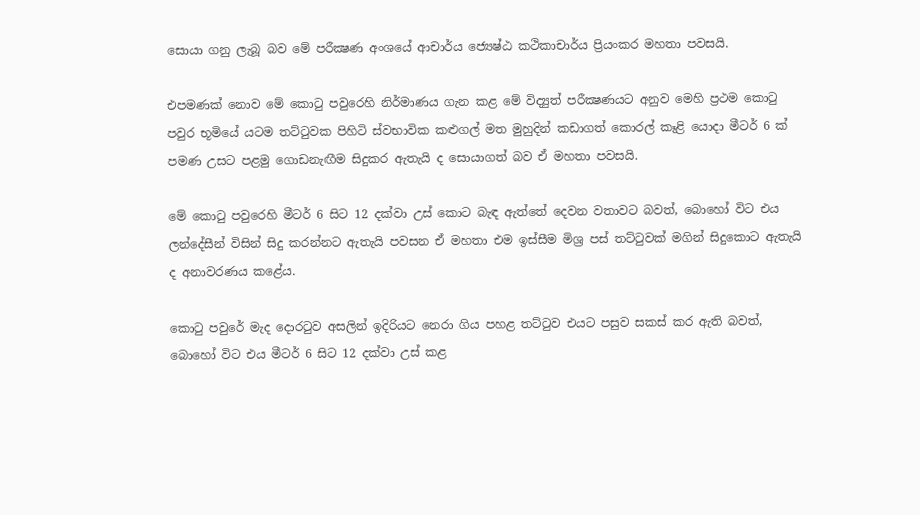සොයා ගනු ලැබූ බව මේ පරීක්‍ෂණ අංශයේ ආචාර්ය ජ්‍යෙෂ්ඨ කථිකාචාර්ය ප්‍රියංකර මහතා පවසයි.

එපමණක් නොව මේ කොටු පවුරෙහි නිර්මාණය ගැන කළ මේ විද්‍යුත් පරීක්‍ෂණයට අනුව මෙහි ප්‍රථම කොටු පවුර භූමියේ යටම තට්ටුවක පිහිටි ස්වභාවික කළුගල් මත මුහුදින් කඩාගත් කොරල් කෑළි යොදා මීටර් 6 ක් පමණ උසට පළමු ගොඩනැඟීම සිදුකර ඇතැයි ද සොයාගත් බව ඒ මහතා පවසයි.

මේ කොටු පවුරෙහි මීටර් 6 සිට 12 දක්වා උස් කොට බැඳ ඇත්තේ දෙවන වතාවට බවත්, බොහෝ විට එය ලන්දේසීන් විසින් සිදු කරන්නට ඇතැයි පවසන ඒ මහතා එම ඉස්සීම මිශ්‍ර පස් තට්ටුවක් මගින් සිදුකොට ඇතැයි ද අනාවරණය කළේය.

කොටු පවුරේ මැද දොරටුව අසලින් ඉදිරියට නෙරා ගිය පහළ තට්ටුව එයට පසුව සකස් කර ඇති බවත්, බොහෝ විට එය මීටර් 6 සිට 12 දක්වා උස් කළ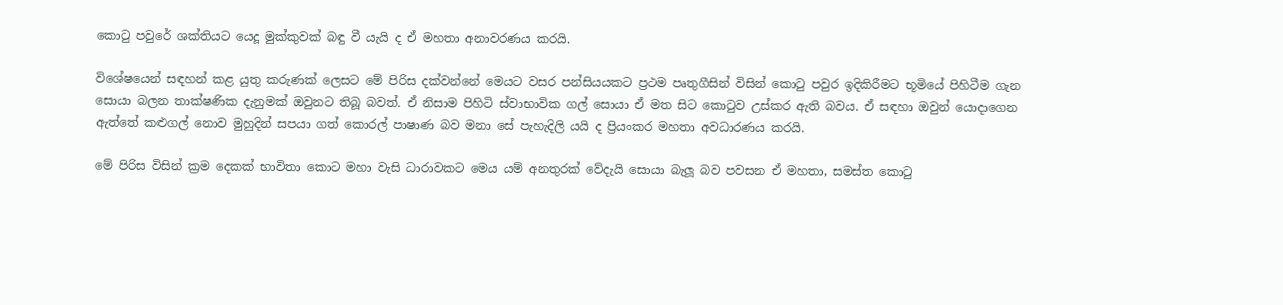කොටු පවුරේ ශක්තියට යෙදූ මුක්කුවක් බඳු වී යැයි ද ඒ මහතා අනාවරණය කරයි.

විශේෂයෙන් සඳහන් කළ යුතු කරුණක් ලෙසට මේ පිරිස දක්වන්නේ මෙයට වසර පන්සියයකට ප්‍රථම පෘතුගීසින් විසින් කොටු පවුර ඉදිකිරීමට භූමියේ පිහිටීම ගැන සොයා බලන තාක්ෂණික දැනුමක් ඔවුනට තිබූ බවත්. ඒ නිසාම පිහිටි ස්වාභාවික ගල් සොයා ඒ මත සිට කොටුව උස්කර ඇති බවය. ඒ සඳහා ඔවුන් යොදාගෙන ඇත්තේ කළුගල් නොව මුහුදින් සපයා ගත් කොරල් පාෂාණ බව මනා සේ පැහැදිලි යයි ද ප්‍රියංකර මහතා අවධාරණය කරයි.

මේ පිරිස විසින් ක්‍රම දෙකක් භාවිතා කොට මහා වැසි ධාරාවකට මෙය යම් අනතුරක් වේදැයි සොයා බැලූ බව පවසන ඒ මහතා, සමස්ත කොටු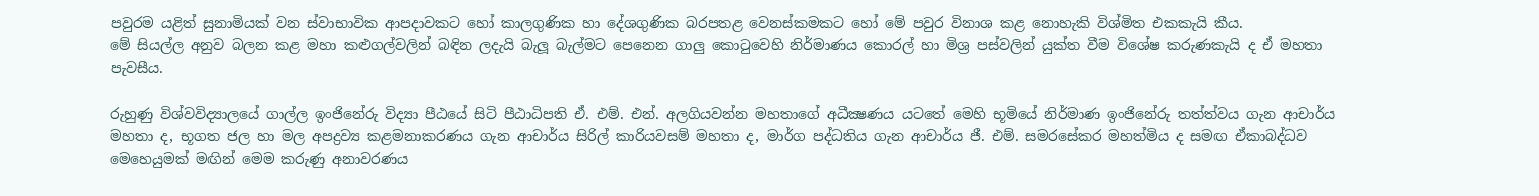පවුරම යළිත් සුනාමියක් වන ස්වාභාවික ආපදාවකට හෝ කාලගුණික හා දේශගුණික බරපතළ වෙනස්කමකට හෝ මේ පවුර විනාශ කළ නොහැකි විශ්මිත එකකැයි කීය.
මේ සියල්ල අනුව බලන කළ මහා කළුගල්වලින් බඳින ලදැයි බැලූ බැල්මට පෙනෙන ගාලු කොටුවෙහි නිර්මාණය කොරල් හා මිශ්‍ර පස්වලින් යුක්ත වීම විශේෂ කරුණකැයි ද ඒ මහතා පැවසීය.

රුහුණු විශ්වවිද්‍යාලයේ ගාල්ල ඉංජිනේරු විද්‍යා පීඨයේ සිටි පීඨාධිපති ඒ. එම්. එන්. අලගියවන්න මහතාගේ අධීක්‍ෂණය යටතේ මෙහි භූමියේ නිර්මාණ ඉංජිනේරු තත්ත්වය ගැන ආචාර්ය මහතා ද, භූගත ජල හා මල අපද්‍රව්‍ය කළමනාකරණය ගැන ආචාර්ය සිරිල් කාරියවසම් මහතා ද, මාර්ග පද්ධතිය ගැන ආචාර්ය ජී. එම්. සමරසේකර මහත්මිය ද සමඟ ඒකාබද්ධව මෙහෙයුමක් මඟින් මෙම කරුණු අනාවරණය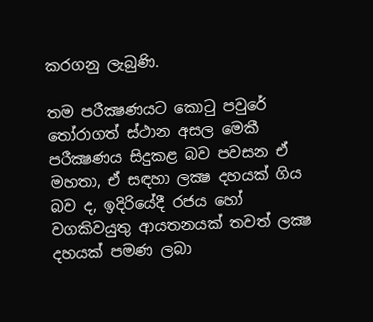කරගනු ලැබුණි.

තම පරීක්‍ෂණයට කොටු පවුරේ තෝරාගත් ස්ථාන අසල මෙකී පරීක්‍ෂණය සිදුකළ බව පවසන ඒ මහතා, ඒ සඳහා ලක්‍ෂ දහයක් ගිය බව ද, ඉදිරියේදී රජය හෝ වගකිවයුතු ආයතනයක් තවත් ලක්‍ෂ දහයක් පමණ ලබා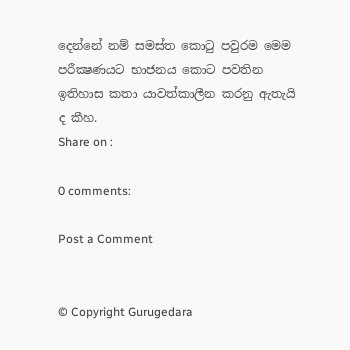දෙන්නේ නම් සමස්ත කොටු පවුරම මෙම පරීක්‍ෂණයට භාජනය කොට පවතින ඉතිහාස කතා යාවත්කාලීන කරනු ඇතැයි ද කීහ.
Share on :

0 comments:

Post a Comment


© Copyright Gurugedara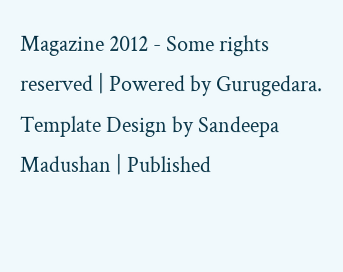Magazine 2012 - Some rights reserved | Powered by Gurugedara.
Template Design by Sandeepa Madushan | Published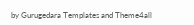by Gurugedara Templates and Theme4all